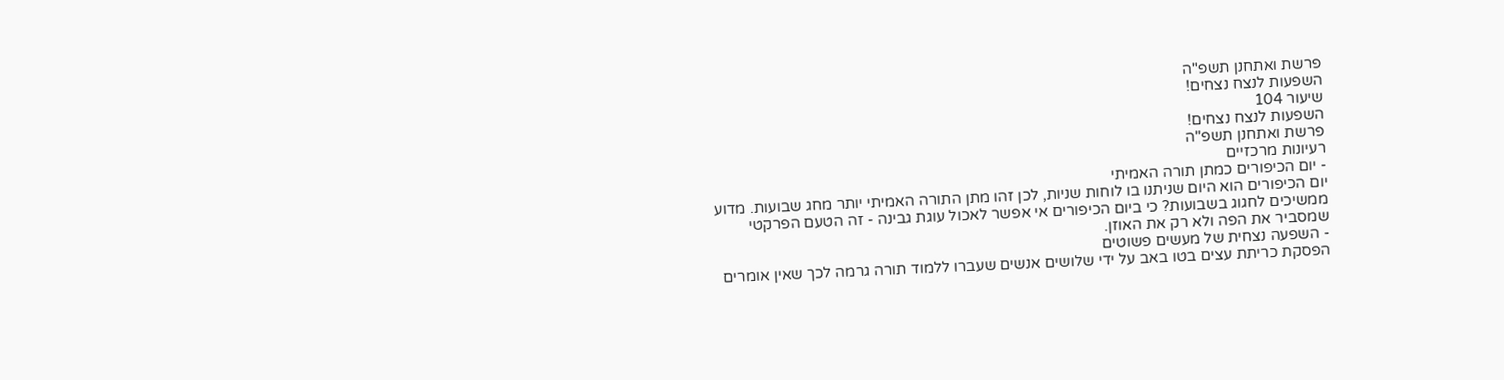פרשת ואתחנן תשפ"ה
השפעות לנצח נצחים!
שיעור 104
השפעות לנצח נצחים!
פרשת ואתחנן תשפ"ה
רעיונות מרכזיים
- יום הכיפורים כמתן תורה האמיתי
יום הכיפורים הוא היום שניתנו בו לוחות שניות, לכן זהו מתן התורה האמיתי יותר מחג שבועות. מדוע ממשיכים לחגוג בשבועות? כי ביום הכיפורים אי אפשר לאכול עוגת גבינה - זה הטעם הפרקטי שמסביר את הפה ולא רק את האוזן.
- השפעה נצחית של מעשים פשוטים
הפסקת כריתת עצים בטו באב על ידי שלושים אנשים שעברו ללמוד תורה גרמה לכך שאין אומרים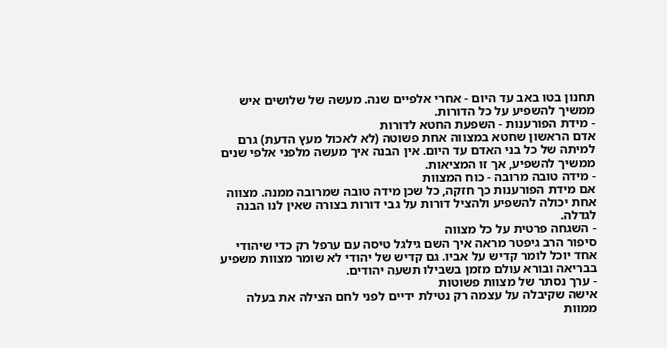תחנון בטו באב עד היום - אחרי אלפיים שנה. מעשה של שלושים איש ממשיך להשפיע על כל הדורות.
- מידת הפורענות - השפעת החטא לדורות
אדם הראשון שחטא במצווה אחת פשוטה (לא לאכול מעץ הדעת) גרם למיתה של כל בני האדם עד היום. אין הבנה איך מעשה מלפני אלפי שנים ממשיך להשפיע, אך זו המציאות.
- מידה טובה מרובה - כוח המצוות
אם מידת הפורענות כך חזקה, כל שכן מידה טובה שמרובה ממנה. מצווה אחת יכולה להשפיע ולהציל דורות על גבי דורות בצורה שאין לנו הבנה לגדלה.
- השגחה פרטית על כל מצווה
סיפור הרב גיפטר מראה איך השם גילגל טיסה עם ערפל רק כדי שיהודי אחד יוכל לומר קדיש על אביו. גם קדיש של יהודי לא שומר מצוות משפיע בבריאה ובורא עולם מזמן בשבילו תשעה יהודים.
- ערך נסתר של מצוות פשוטות
אישה שקיבלה על עצמה רק נטילת ידיים לפני לחם הצילה את בעלה ממוות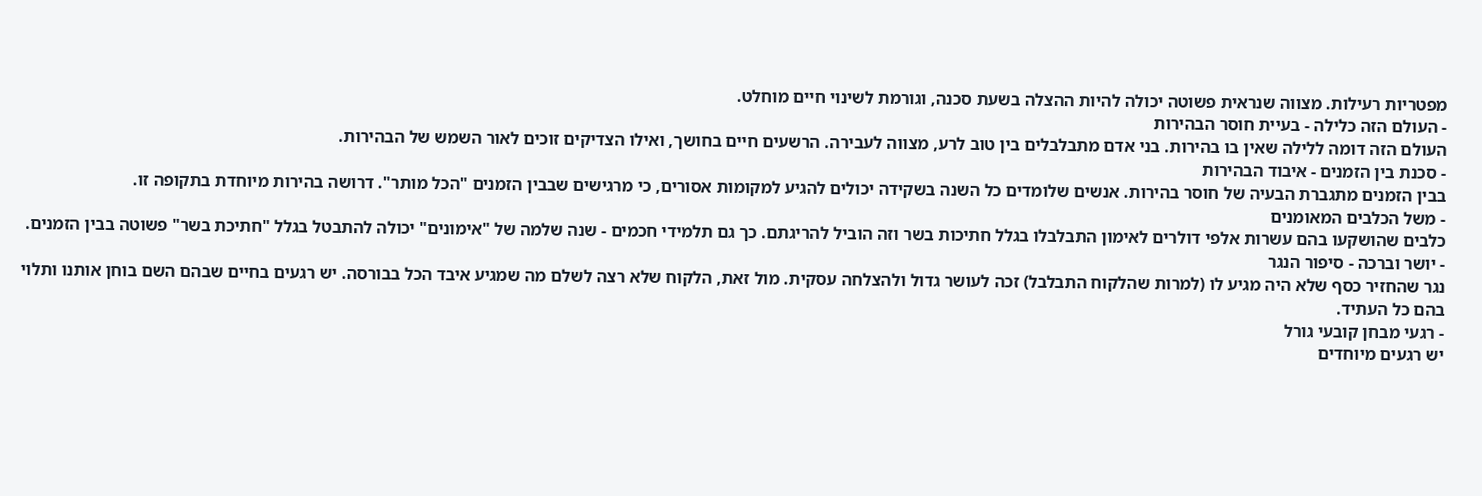מפטריות רעילות. מצווה שנראית פשוטה יכולה להיות ההצלה בשעת סכנה, וגורמת לשינוי חיים מוחלט.
- העולם הזה כלילה - בעיית חוסר הבהירות
העולם הזה דומה ללילה שאין בו בהירות. בני אדם מתבלבלים בין טוב לרע, מצווה לעבירה. הרשעים חיים בחושך, ואילו הצדיקים זוכים לאור השמש של הבהירות.
- סכנת בין הזמנים - איבוד הבהירות
בבין הזמנים מתגברת הבעיה של חוסר בהירות. אנשים שלומדים כל השנה בשקידה יכולים להגיע למקומות אסורים, כי מרגישים שבבין הזמנים "הכל מותר". דרושה בהירות מיוחדת בתקופה זו.
- משל הכלבים המאומנים
כלבים שהושקעו בהם עשרות אלפי דולרים לאימון התבלבלו בגלל חתיכות בשר וזה הוביל להריגתם. כך גם תלמידי חכמים - שנה שלמה של "אימונים" יכולה להתבטל בגלל "חתיכת בשר" פשוטה בבין הזמנים.
- יושר וברכה - סיפור הנגר
נגר שהחזיר כסף שלא היה מגיע לו (למרות שהלקוח התבלבל) זכה לעושר גדול ולהצלחה עסקית. מול זאת, הלקוח שלא רצה לשלם מה שמגיע איבד הכל בבורסה. יש רגעים בחיים שבהם השם בוחן אותנו ותלוי בהם כל העתיד.
- רגעי מבחן קובעי גורל
יש רגעים מיוחדים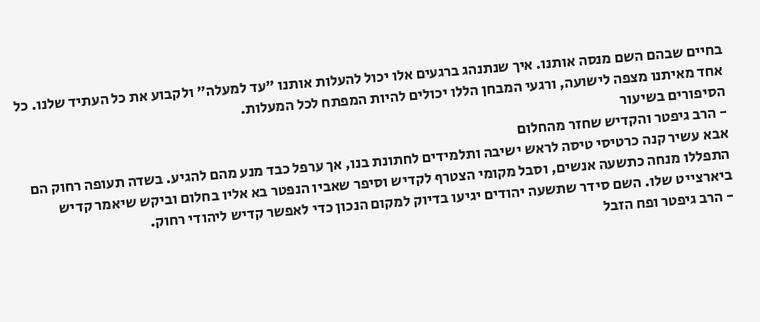בחיים שבהם השם מנסה אותנו. איך שנתנהג ברגעים אלו יכול להעלות אותנו "עד למעלה" ולקבוע את כל העתיד שלנו. כל אחד מאיתנו מצפה לישועה, ורגעי המבחן הללו יכולים להיות המפתח לכל המעלות.
הסיפורים בשיעור
- הרב גיפטר והקדיש שחזר מהחלום
אבא עשיר קנה כרטיסי טיסה לראש ישיבה ותלמידים לחתונת בנו, אך ערפל כבד מנע מהם להגיע. בשדה תעופה רחוק הם התפללו מנחה כתשעה אנשים, וסבל מקומי הצטרף לקדיש וסיפר שאביו הנפטר בא אליו בחלום וביקש שיאמר קדיש ביארצייט שלו. השם סידר שתשעה יהודים יגיעו בדיוק למקום הנכון כדי לאפשר קדיש ליהודי רחוק.
- הרב גיפטר ופח הזבל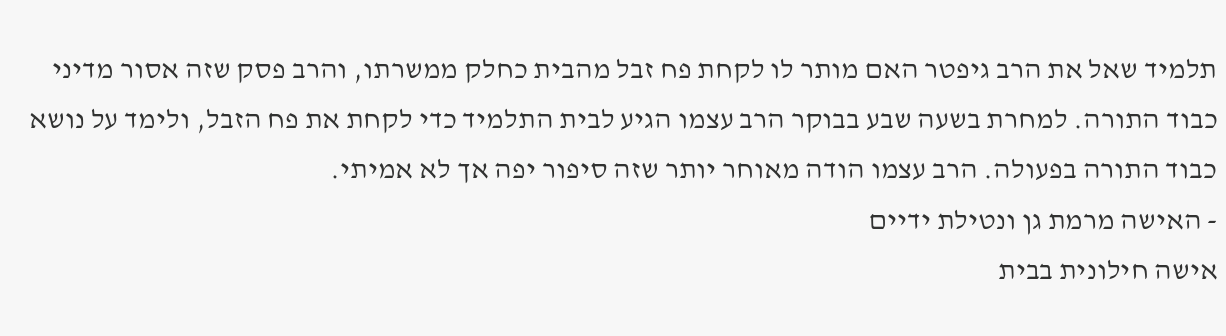תלמיד שאל את הרב גיפטר האם מותר לו לקחת פח זבל מהבית כחלק ממשרתו, והרב פסק שזה אסור מדיני כבוד התורה. למחרת בשעה שבע בבוקר הרב עצמו הגיע לבית התלמיד כדי לקחת את פח הזבל, ולימד על נושא כבוד התורה בפעולה. הרב עצמו הודה מאוחר יותר שזה סיפור יפה אך לא אמיתי.
- האישה מרמת גן ונטילת ידיים
אישה חילונית בבית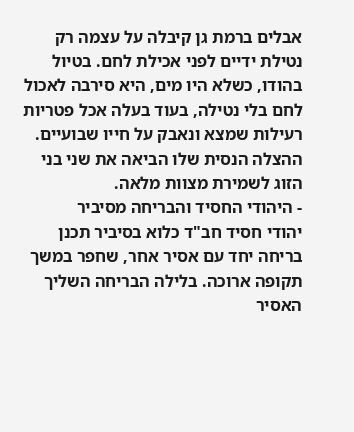אבלים ברמת גן קיבלה על עצמה רק נטילת ידיים לפני אכילת לחם. בטיול בהודו, כשלא היו מים, היא סירבה לאכול לחם בלי נטילה, בעוד בעלה אכל פטריות רעילות שמצא ונאבק על חייו שבועיים. ההצלה הנסית שלו הביאה את שני בני הזוג לשמירת מצוות מלאה.
- היהודי החסיד והבריחה מסיביר
יהודי חסיד חב"ד כלוא בסיביר תכנן בריחה יחד עם אסיר אחר, שחפר במשך תקופה ארוכה. בלילה הבריחה השליך האסיר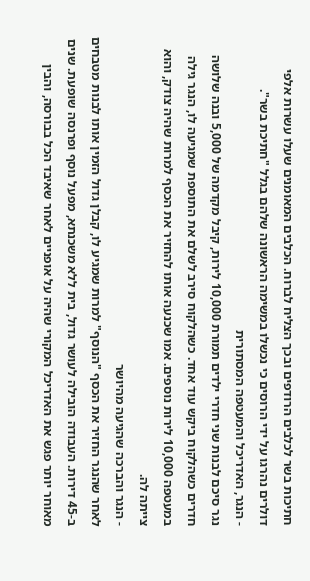חתיכות בשר לכלבים הרודפים ובכך הצליח לברוח. הכלבים המאומנים שעלו עשרות אלפי דולרים נהרגו על ידי הרוסים כי נכשלו במשימה הראשונה שלהם בגלל "חתיכת בשר".
- הנגר, האדריכל והמעטפה המסתורית
נגר סיכם לבנות שני חדרי ילדים תמורת 10,000 לירות, קיבל מקדמה של 5,000 ובנה שלושה חדרים כשהלקוח ביקש עוד אחד. כשהלקוח סירב לשלם את התוספת שמגיעה לו, הנגר גילה במעטפה 10,000 לירות נוספים. אמו שכנעה אותו להחזיר את הכסף למרות שהיה צודק, והוא צייתה לה.
- הנגר והברכה שהגיעה מהיושר
לאחר שהנגר החזיר את הכסף "הנוסף" למרות שמגיע לו, קבלן גדול הזמין אותו לבנות מטבחים ב-45 דירות. העבודה הובילה לעושר גדול, בית ללא משכנתא, מפעל נוסף ופרנסה שופעת. שנים מאוחר יותר פגש את האדריכל המקורי שהיה על אופניים לאחר שאיבד הכל בבורסה, והבין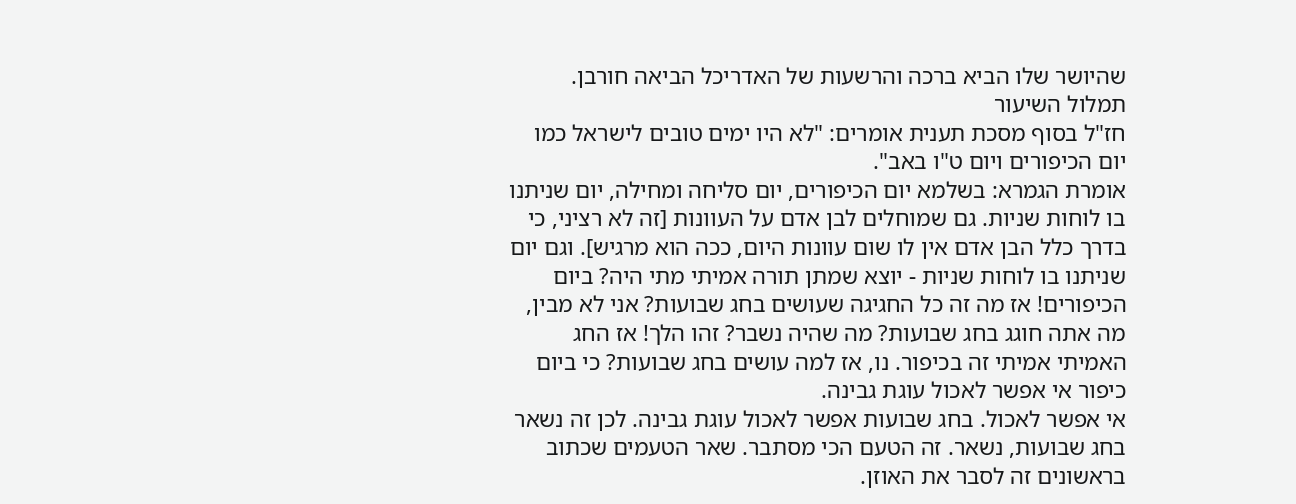שהיושר שלו הביא ברכה והרשעות של האדריכל הביאה חורבן.
תמלול השיעור
חז"ל בסוף מסכת תענית אומרים: "לא היו ימים טובים לישראל כמו יום הכיפורים ויום ט"ו באב".
אומרת הגמרא: בשלמא יום הכיפורים, יום סליחה ומחילה, יום שניתנו בו לוחות שניות. גם שמוחלים לבן אדם על העוונות [זה לא רציני, כי בדרך כלל הבן אדם אין לו שום עוונות היום, ככה הוא מרגיש]. וגם יום שניתנו בו לוחות שניות - יוצא שמתן תורה אמיתי מתי היה? ביום הכיפורים! אז מה זה כל החגיגה שעושים בחג שבועות? אני לא מבין, מה אתה חוגג בחג שבועות? מה שהיה נשבר? זהו הלך! אז החג האמיתי אמיתי זה בכיפור. נו, אז למה עושים בחג שבועות? כי ביום כיפור אי אפשר לאכול עוגת גבינה.
אי אפשר לאכול. בחג שבועות אפשר לאכול עוגת גבינה. לכן זה נשאר בחג שבועות, נשאר. זה הטעם הכי מסתבר. שאר הטעמים שכתוב בראשונים זה לסבר את האוזן.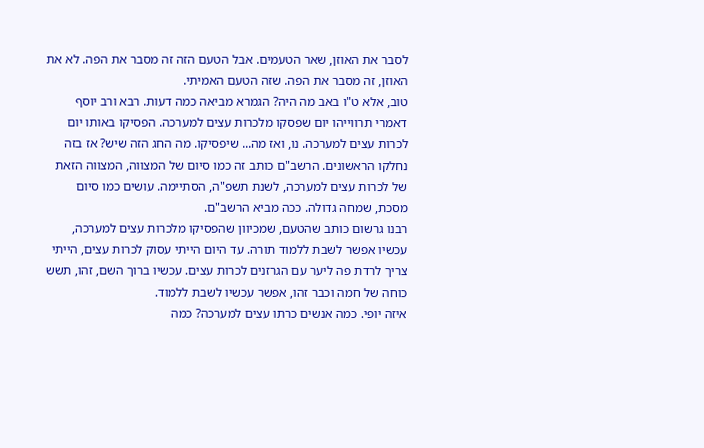לסבר את האוזן, שאר הטעמים. אבל הטעם הזה זה מסבר את הפה. לא את האוזן, זה מסבר את הפה. שזה הטעם האמיתי.
טוב, אלא ט"ו באב מה היה? הגמרא מביאה כמה דעות. רבא ורב יוסף דאמרי תרווייהו יום שפסקו מלכרות עצים למערכה. הפסיקו באותו יום לכרות עצים למערכה. נו, ואז מה... שיפסיקו. מה החג הזה שיש? אז בזה נחלקו הראשונים. הרשב"ם כותב זה כמו סיום של המצווה, המצווה הזאת של לכרות עצים למערכה, לשנת תשפ"ה, הסתיימה. עושים כמו סיום מסכת, שמחה גדולה. ככה מביא הרשב"ם.
רבנו גרשום כותב שהטעם, שמכיוון שהפסיקו מלכרות עצים למערכה, עכשיו אפשר לשבת ללמוד תורה. עד היום הייתי עסוק לכרות עצים, הייתי צריך לרדת פה ליער עם הגרזנים לכרות עצים. עכשיו ברוך השם, זהו, תשש כוחה של חמה וכבר זהו, אפשר עכשיו לשבת ללמוד.
איזה יופי. כמה אנשים כרתו עצים למערכה? כמה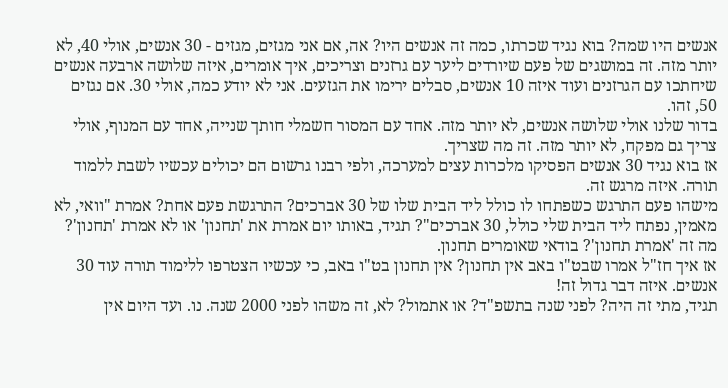אנשים היו שמה? בוא נגיד שכרתו, כמה זה אנשים היו? אה, אם אני מגזים, מגזים - 30 אנשים, אולי 40, לא יותר מזה. זה במושגים של פעם שיורדים ליער עם גרזנים וצריכים, איך אומרים, איזה שלושה ארבעה אנשים שיחתכו עם הגרזנים ועוד איזה 10 אנשים, סבלים ירימו את הגזעים. אני לא יודע כמה, אולי 30. אם נגזים 50, זהו.
בדור שלנו אולי שלושה אנשים, לא יותר מזה. אחד עם המסור חשמלי חותך שנייה, אחד עם המנוף, אולי צריך גם מפקח, לא יותר מזה. זה מה שצריך.
אז בוא נגיד 30 אנשים הפסיקו מלכרות עצים למערכה, ולפי רבנו גרשום הם יכולים עכשיו לשבת ללמוד תורה. איזה מרגש זה.
מישהו פעם התרגש כשפתחו לו כולל ליד הבית שלו של 30 אברכים? התרגשת פעם אחת? אמרת "וואי, לא מאמין, נפתח ליד הבית שלי כולל, 30 אברכים"? תגיד, באותו יום אמרת את 'תחנון' או לא אמרת 'תחנון'? מה זה 'אמרת תחנון'? בודאי שאומרים תחנון.
אז איך חז"ל אמרו שבט"ו באב אין תחנון? אין תחנון בט"ו באב, כי עכשיו הצטרפו ללימוד תורה עוד 30 אנשים. איזה דבר גדול זה!
תגיד, מתי זה היה? לפני שנה בתשפ"ד? או אתמול? לא, זה משהו לפני 2000 שנה. נו. ועד היום אין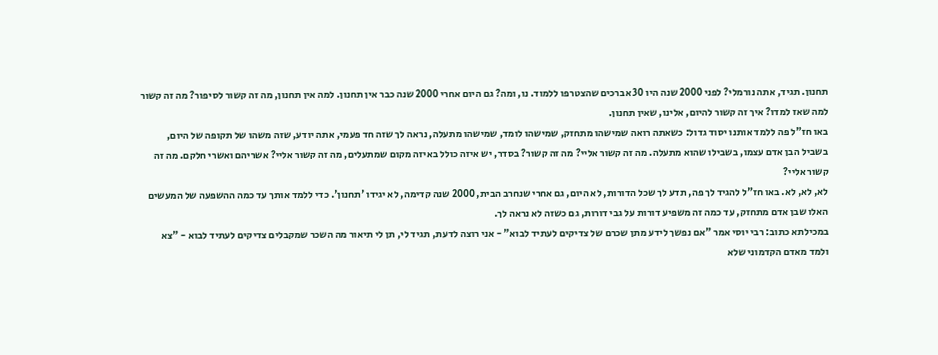תחנון. תגיד, אתה נורמלי? לפני 2000 שנה היו 30 אברכים שהצטרפו ללמוד. נו, ומה? גם היום אחרי 2000 שנה כבר אין תחנון. למה אין תחנון, מה זה קשור לסיפור? מה זה קשור למה שאז למדו? איך זה קשור להיום, אלינו, שאין תחנון.
באו חז"ל פה ללמד אותנו יסוד גדול: כשאתה רואה שמישהו מתחזק, שמישהו לומד, שמישהו מתעלה, נראה לך שזה חד פעמי, אתה יודע, שזה משהו של תקופה של היום, בשביל הבן אדם עצמו, בשבילו שהוא מתעלה. מה זה קשור אליי? מה זה קשור? בסדר, יש איזה כולל באיזה מקום שמתעלים, מה זה קשור אליי? אשריהם ואשרי חלקם. מה זה קשור אליי?
לא, לא, לא. באו חז"ל להגיד לך פה, תדע לך שכל הדורות, לא היום, גם אחרי שנחרב הבית, 2000 שנה קדימה, לא יגידו 'תחנון'. כדי ללמד אותך עד כמה ההשפעה של המעשים האלו שבן אדם מתחזק, עד כמה זה משפיע דורות על גבי דורות, גם כשזה לא נראה לך.
במכילתא כתוב: רבי יוסי אמר "אם נפשך לידע מתן שכרם של צדיקים לעתיד לבוא" - אני רוצה לדעת, תגיד לי, תן לי תיאור מה השכר שמקבלים צדיקים לעתיד לבוא - "צא ולמד מאדם הקדמוני שלא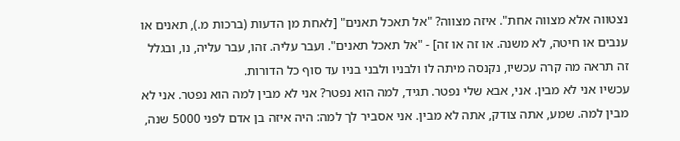נצטווה אלא מצווה אחת". איזה מצווה? "אל תאכל תאנים" [לאחת מן הדעות (ברכות מ.), תאנים או ענבים או חיטה, לא משנה. או זה או זה] - "אל תאכל תאנים". ועבר עליה. זהו, עבר עליה, נו, ובגלל זה תראה מה קרה עכשיו, נקנסה מיתה לו ולבניו ולבני בניו עד סוף כל הדורות.
עכשיו אני לא מבין. אני, אבא שלי נפטר. תגיד, למה הוא נפטר? אני לא מבין למה הוא נפטר. אני לא מבין למה. שמע, אתה צודק, אתה לא מבין. אני אסביר לך למה: היה איזה בן אדם לפני 5000 שנה,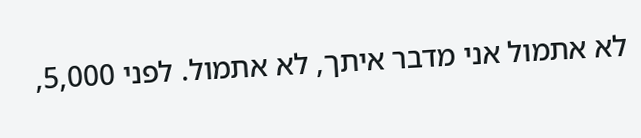לא אתמול אני מדבר איתך, לא אתמול. לפני 5,000,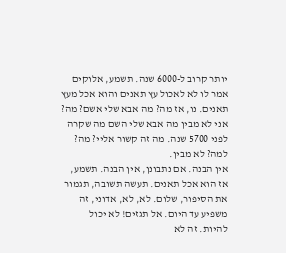יותר קרוב ל-6000 שנה. תשמע, אלוקים אמר לו לא לאכול עץ תאנים והוא אכל מעץ תאנים. נו, אז מה? מה אבא שלי אשם? מה? אני לא מבין מה אבא שלי השם מה שקרה לפני 5700 שנה. מה זה קשור אליי? מה? למה? לא מבין.
אין הבנה. אם נתבונן, אין הבנה. תשמע, אז הוא אכל תאנים. תעשה תשובה, תגמור את הסיפור, שלום. לא, לא, אדוני, זה משפיע עד היום. אל תגזים! לא יכול להיות. זה לא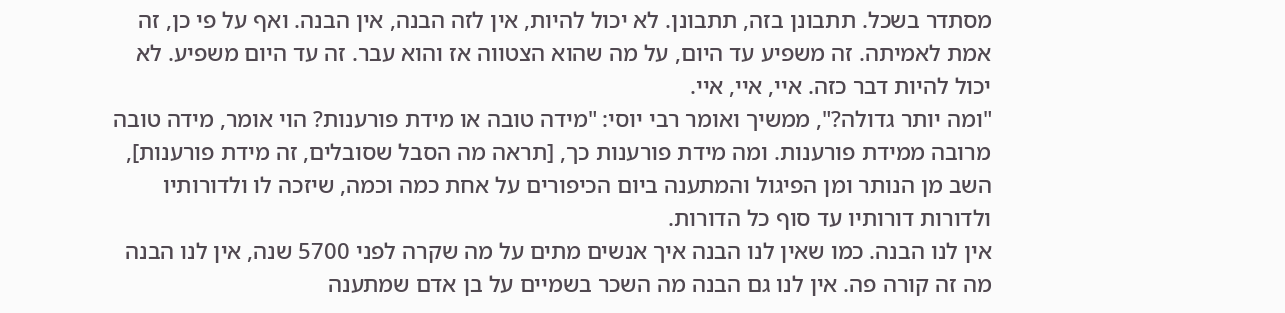מסתדר בשכל. תתבונן בזה, תתבונן. לא יכול להיות, אין לזה הבנה, אין הבנה. ואף על פי כן, זה אמת לאמיתה. זה משפיע עד היום, על מה שהוא הצטווה אז והוא עבר. זה עד היום משפיע. לא יכול להיות דבר כזה. איי, איי, איי.
"ומה יותר גדולה?", ממשיך ואומר רבי יוסי: "מידה טובה או מידת פורענות? הוי אומר, מידה טובה מרובה ממידת פורענות. ומה מידת פורענות כך, [תראה מה הסבל שסובלים, זה מידת פורענות], השב מן הנותר ומן הפיגול והמתענה ביום הכיפורים על אחת כמה וכמה, שיזכה לו ולדורותיו ולדורות דורותיו עד סוף כל הדורות.
אין לנו הבנה. כמו שאין לנו הבנה איך אנשים מתים על מה שקרה לפני 5700 שנה, אין לנו הבנה מה זה קורה פה. אין לנו גם הבנה מה השכר בשמיים על בן אדם שמתענה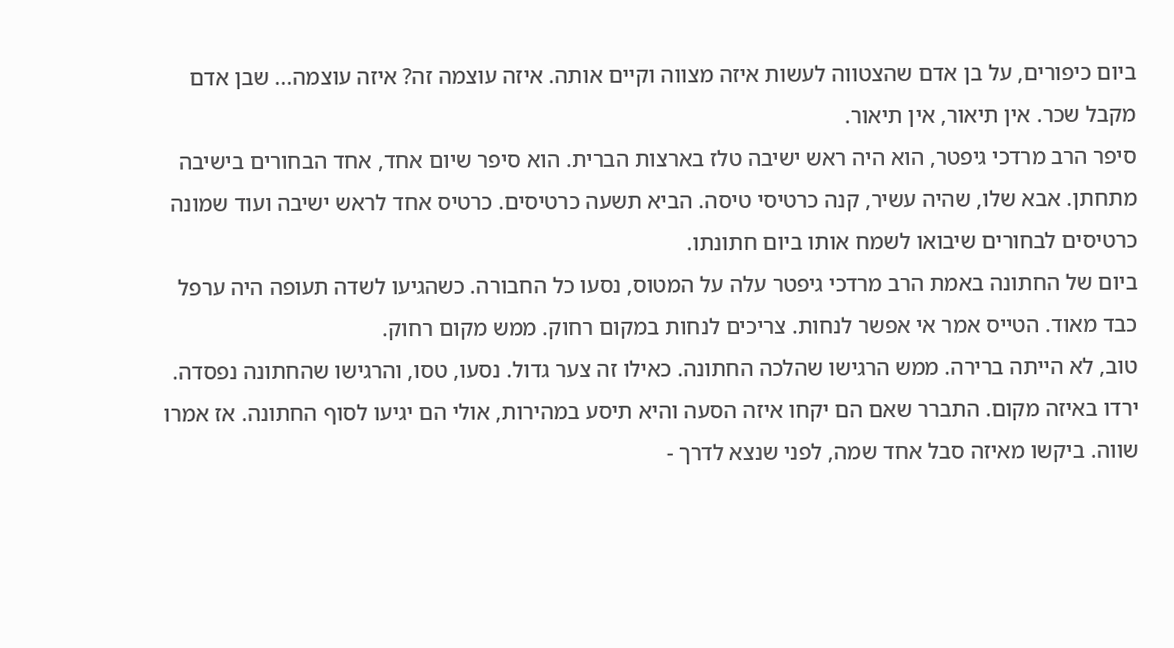ביום כיפורים, על בן אדם שהצטווה לעשות איזה מצווה וקיים אותה. איזה עוצמה זה? איזה עוצמה... שבן אדם מקבל שכר. אין תיאור, אין תיאור.
סיפר הרב מרדכי גיפטר, הוא היה ראש ישיבה טלז בארצות הברית. הוא סיפר שיום אחד, אחד הבחורים בישיבה מתחתן. אבא שלו, שהיה עשיר, קנה כרטיסי טיסה. הביא תשעה כרטיסים. כרטיס אחד לראש ישיבה ועוד שמונה כרטיסים לבחורים שיבואו לשמח אותו ביום חתונתו.
ביום של החתונה באמת הרב מרדכי גיפטר עלה על המטוס, נסעו כל החבורה. כשהגיעו לשדה תעופה היה ערפל כבד מאוד. הטייס אמר אי אפשר לנחות. צריכים לנחות במקום רחוק. ממש מקום רחוק.
טוב, לא הייתה ברירה. ממש הרגישו שהלכה החתונה. כאילו זה צער גדול. נסעו, טסו, והרגישו שהחתונה נפסדה.
ירדו באיזה מקום. התברר שאם הם יקחו איזה הסעה והיא תיסע במהירות, אולי הם יגיעו לסוף החתונה. אז אמרו שווה. ביקשו מאיזה סבל אחד שמה, לפני שנצא לדרך -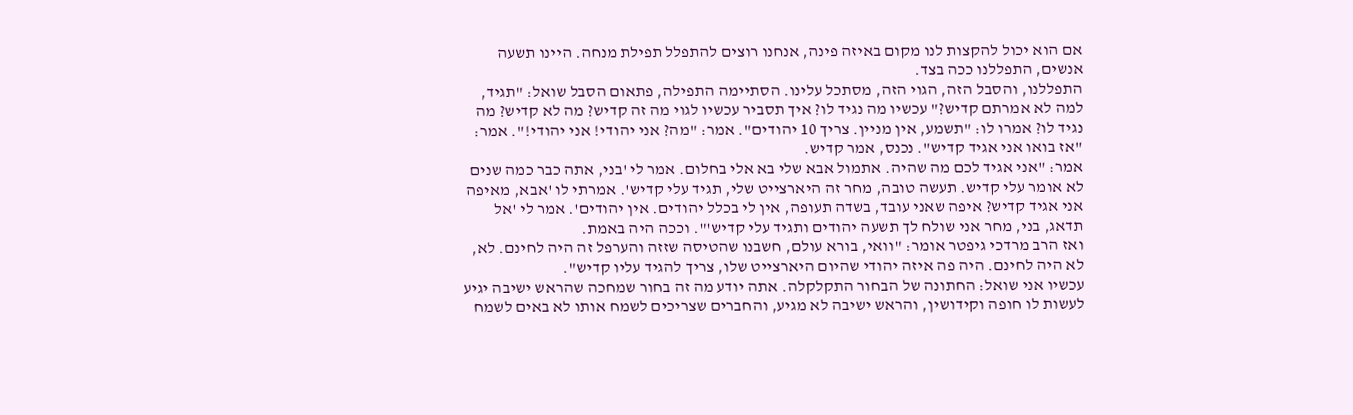אם הוא יכול להקצות לנו מקום באיזה פינה, אנחנו רוצים להתפלל תפילת מנחה. היינו תשעה אנשים, התפללנו ככה בצד.
התפללנו, והסבל הזה, הגוי הזה, מסתכל עלינו. הסתיימה התפילה, פתאום הסבל שואל: "תגיד, למה לא אמרתם קדיש?" עכשיו מה נגיד לו? איך תסביר עכשיו לגוי מה זה קדיש? מה לא קדיש? מה נגיד לו? אמרו לו: "תשמע, אין מניין. צריך 10 יהודים". אמר: "מה? אני יהודי! אני יהודי!". אמר: "אז בואו אני אגיד קדיש". נכנס, אמר קדיש.
אמר: "אני אגיד לכם מה שהיה. אתמול אבא שלי בא אלי בחלום. אמר לי 'בני, אתה כבר כמה שנים לא אומר עלי קדיש. תעשה טובה, מחר זה היארצייט שלי, תגיד עלי קדיש'. אמרתי לו 'אבא, מאיפה אני אגיד קדיש? איפה שאני עובד, בשדה תעופה, אין לי בכלל יהודים. אין יהודים'. אמר לי 'אל תדאג, בני, מחר אני שולח לך תשעה יהודים ותגיד עלי קדיש'". וככה היה באמת.
ואז הרב מרדכי גיפטר אומר: "וואי, בורא עולם, חשבנו שהטיסה שזזה והערפל זה היה לחינם. לא, לא היה לחינם. היה פה איזה יהודי שהיום היארצייט שלו, צריך להגיד עליו קדיש".
עכשיו אני שואל: החתונה של הבחור התקלקלה. אתה יודע מה זה בחור שמחכה שהראש ישיבה יגיע לעשות לו חופה וקידושין, והראש ישיבה לא מגיע, והחברים שצריכים לשמח אותו לא באים לשמח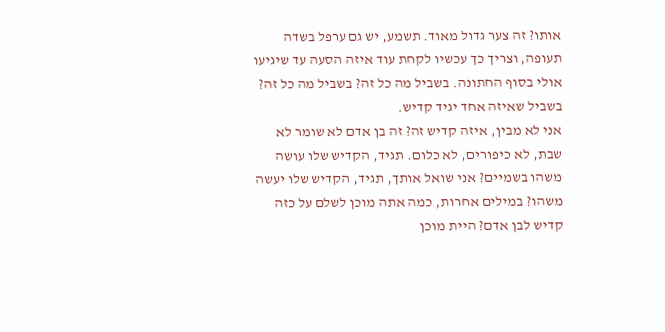אותו? זה צער גדול מאוד. תשמע, יש גם ערפל בשדה תעופה, וצריך כך עכשיו לקחת עוד איזה הסעה עד שיגיעו אולי בסוף החתונה. בשביל מה כל זה? בשביל מה כל זה? בשביל שאיזה אחד יגיד קדיש.
אני לא מבין, איזה קדיש זה? זה בן אדם לא שומר לא שבת, לא כיפורים, לא כלום. תגיד, הקדיש שלו עושה משהו בשמיים? אני שואל אותך, תגיד, הקדיש שלו יעשה משהו? במילים אחרות, כמה אתה מוכן לשלם על כזה קדיש לבן אדם? היית מוכן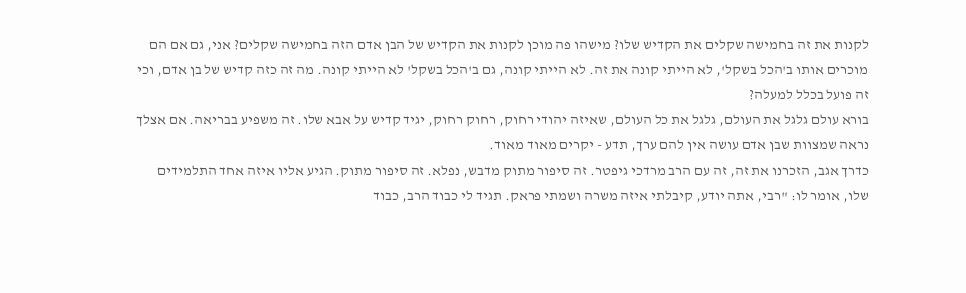לקנות את זה בחמישה שקלים את הקדיש שלו? מישהו פה מוכן לקנות את הקדיש של הבן אדם הזה בחמישה שקלים? אני, גם אם הם מוכרים אותו ב'הכל בשקל', לא הייתי קונה את זה. לא הייתי קונה, גם ב'הכל בשקל' לא הייתי קונה. מה זה כזה קדיש של בן אדם, וכי זה פועל בכלל למעלה?
בורא עולם גלגל את העולם, גלגל את כל העולם, שאיזה יהודי רחוק, רחוק רחוק, יגיד קדיש על אבא שלו. זה משפיע בבריאה. אם אצלך נראה שמצוות שבן אדם עושה אין להם ערך, תדע - יקרים מאוד מאוד.
כדרך אגב, הזכרנו את זה, זה עם הרב מרדכי גיפטר. זה סיפור מתוק מדבש, נפלא. זה סיפור מתוק. הגיע אליו איזה אחד התלמידים שלו, אומר לו: "רבי, אתה יודע, קיבלתי איזה משרה ושמתי פראק. תגיד לי כבוד הרב, כבוד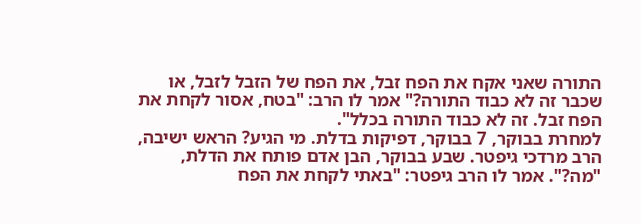התורה שאני אקח את הפח זבל, את הפח של הזבל לזבל, או שכבר זה לא כבוד התורה?" אמר לו הרב: "בטח, אסור לקחת את הפח זבל. זה לא כבוד התורה בכלל".
למחרת בבוקר, 7 בבוקר, דפיקות בדלת. מי הגיע? הראש ישיבה, הרב מרדכי גיפטר. שבע בבוקר, הבן אדם פותח את הדלת, "מה?". אמר לו הרב גיפטר: "באתי לקחת את הפח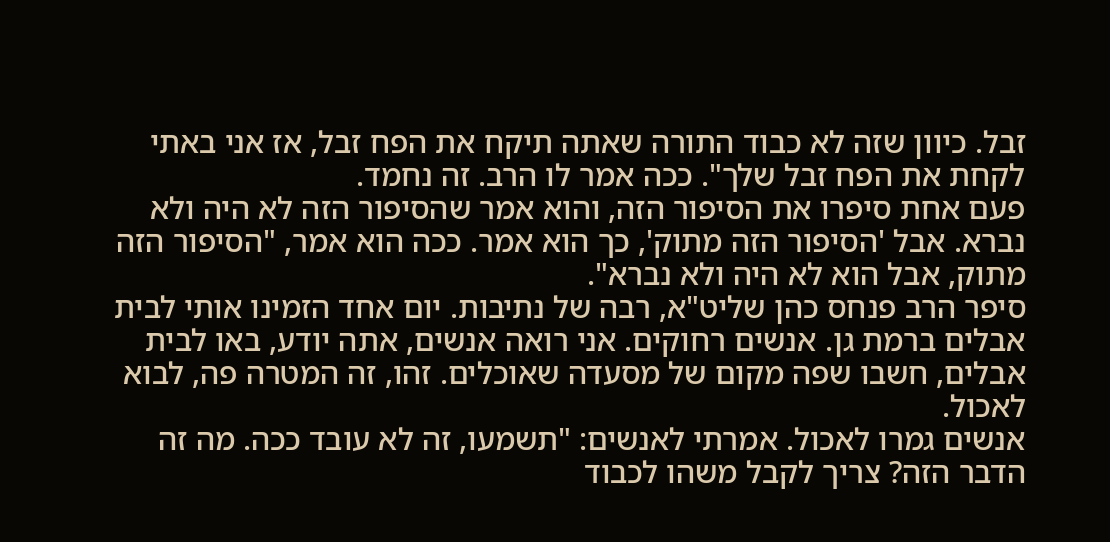זבל. כיוון שזה לא כבוד התורה שאתה תיקח את הפח זבל, אז אני באתי לקחת את הפח זבל שלך". ככה אמר לו הרב. זה נחמד.
פעם אחת סיפרו את הסיפור הזה, והוא אמר שהסיפור הזה לא היה ולא נברא. אבל 'הסיפור הזה מתוק', כך הוא אמר. ככה הוא אמר, "הסיפור הזה מתוק, אבל הוא לא היה ולא נברא".
סיפר הרב פנחס כהן שליט"א, רבה של נתיבות. יום אחד הזמינו אותי לבית אבלים ברמת גן. אנשים רחוקים. אני רואה אנשים, אתה יודע, באו לבית אבלים, חשבו שפה מקום של מסעדה שאוכלים. זהו, זה המטרה פה, לבוא לאכול.
אנשים גמרו לאכול. אמרתי לאנשים: "תשמעו, זה לא עובד ככה. מה זה הדבר הזה? צריך לקבל משהו לכבוד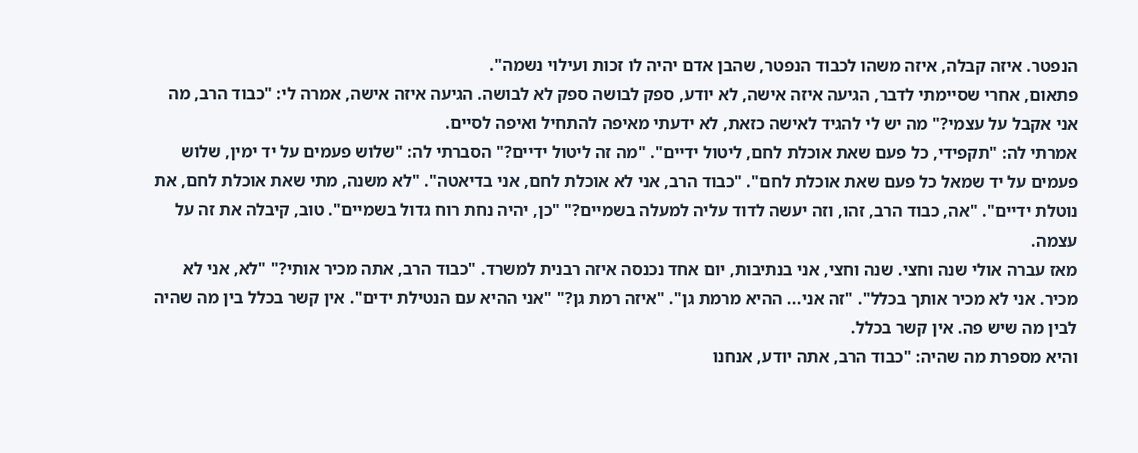הנפטר. איזה קבלה, איזה משהו לכבוד הנפטר, שהבן אדם יהיה לו זכות ועילוי נשמה".
פתאום, אחרי שסיימתי לדבר, הגיעה איזה אישה, לא יודע, ספק לבושה ספק לא לבושה. הגיעה איזה אישה, אמרה לי: "כבוד הרב, מה אני אקבל על עצמי?" מה יש לי להגיד לאישה כזאת, לא ידעתי מאיפה להתחיל ואיפה לסיים.
אמרתי לה: "תקפידי, כל פעם שאת אוכלת לחם, ליטול ידיים". "מה זה ליטול ידיים?" הסברתי לה: "שלוש פעמים על יד ימין, שלוש פעמים על יד שמאל כל פעם שאת אוכלת לחם". "כבוד הרב, אני לא אוכלת לחם, אני בדיאטה". "לא משנה, מתי שאת אוכלת לחם, את נוטלת ידיים". "אה, כבוד הרב, זהו, וזה יעשה לדוד עליה למעלה בשמיים?" "כן, יהיה נחת רוח גדול בשמיים". טוב, קיבלה את זה על עצמה.
מאז עברה אולי שנה וחצי. שנה וחצי, אני בנתיבות, יום אחד נכנסה איזה רבנית למשרד. "כבוד הרב, אתה מכיר אותי?" "לא, אני לא מכיר. אני לא מכיר אותך בכלל". "זה אני... ההיא מרמת גן". "איזה רמת גן?" "אני ההיא עם הנטילת ידים". אין קשר בכלל בין מה שהיה לבין מה שיש פה. אין קשר בכלל.
והיא מספרת מה שהיה: "כבוד הרב, אתה יודע, אנחנו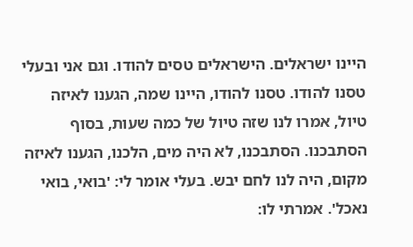היינו ישראלים. הישראלים טסים להודו. וגם אני ובעלי טסנו להודו. טסנו להודו, היינו שמה, הגענו לאיזה טיול, אמרו לנו שזה טיול של כמה שעות, בסוף הסתבכנו. הסתבכנו, לא היה מים, הלכנו, הגענו לאיזה מקום, היה לנו לחם יבש. בעלי אומר לי: 'בואי, בואי נאכל'. אמרתי לו: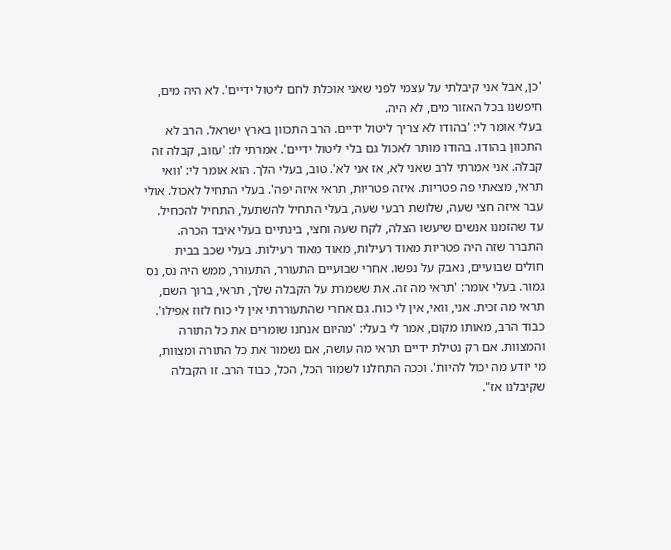'כן, אבל אני קיבלתי על עצמי לפני שאני אוכלת לחם ליטול ידיים'. לא היה מים, חיפשנו בכל האזור מים, לא היה.
בעלי אומר לי: 'בהודו לא צריך ליטול ידיים. הרב התכוון בארץ ישראל. הרב לא התכוון בהודו. בהודו מותר לאכול גם בלי ליטול ידיים'. אמרתי לו: 'עזוב, קבלה זה קבלה. אני אמרתי לרב שאני לא, אז אני לא'. טוב, בעלי הלך. הוא אומר לי: 'וואי תראי, מצאתי פה פטריות. איזה פטריות, תראי איזה יפה'. בעלי התחיל לאכול. אולי עבר איזה חצי שעה, שלושת רבעי שעה, בעלי התחיל להשתעל, התחיל להכחיל. עד שהזמנו אנשים שיעשו הצלה, לקח שעה וחצי, בינתיים בעלי איבד הכרה.
התברר שזה היה פטריות מאוד רעילות, מאוד מאוד רעילות. בעלי שכב בבית חולים שבועיים, נאבק על נפשו. אחרי שבועיים התעורר, התעורר, ממש היה נס, נס גמור. בעלי אומר: 'תראי מה זה. את ששמרת על הקבלה שלך, תראי, ברוך השם, תראי מה זכית. אני, וואי, אין לי כוח. גם אחרי שהתעוררתי אין לי כוח לזוז אפילו'.
כבוד הרב, מאותו מקום, אמר לי בעלי: 'מהיום אנחנו שומרים את כל התורה והמצוות. אם רק נטילת ידיים תראי מה עושה, אם נשמור את כל התורה ומצוות, מי יודע מה יכול להיות'. וככה התחלנו לשמור הכל, הכל, כבוד הרב. זו הקבלה שקיבלנו אז".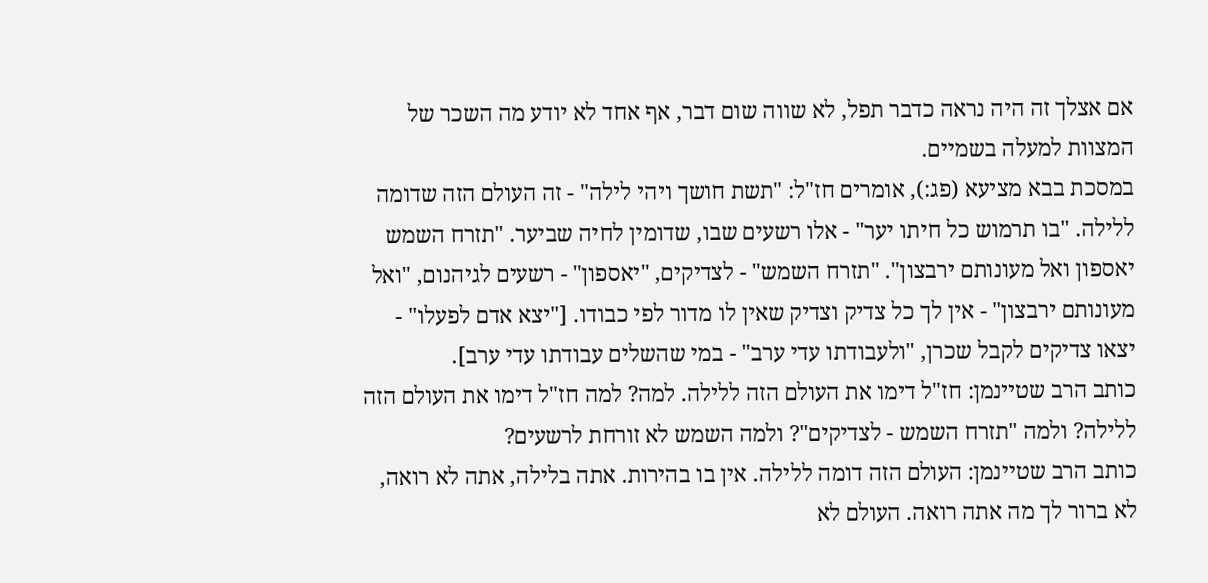אם אצלך זה היה נראה כדבר תפל, לא שווה שום דבר, אף אחד לא יודע מה השכר של המצוות למעלה בשמיים.
במסכת בבא מציעא (פג:), אומרים חז"ל: "תשת חושך ויהי לילה" - זה העולם הזה שדומה ללילה. "בו תרמוש כל חיתו יער" - אלו רשעים שבו, שדומין לחיה שביער. "תזרח השמש יאספון ואל מעונותם ירבצון". "תזרח השמש" - לצדיקים, "יאספון" - רשעים לגיהנום, "ואל מעונותם ירבצון" - אין לך כל צדיק וצדיק שאין לו מדור לפי כבודו. ["יצא אדם לפעלו" - יצאו צדיקים לקבל שכרן, "ולעבודתו עדי ערב" - במי שהשלים עבודתו עדי ערב].
כותב הרב שטיינמן: חז"ל דימו את העולם הזה ללילה. למה? למה חז"ל דימו את העולם הזה ללילה? ולמה "תזרח השמש - לצדיקים"? ולמה השמש לא זורחת לרשעים?
כותב הרב שטיינמן: העולם הזה דומה ללילה. אין בו בהירות. אתה בלילה, אתה לא רואה, לא ברור לך מה אתה רואה. העולם לא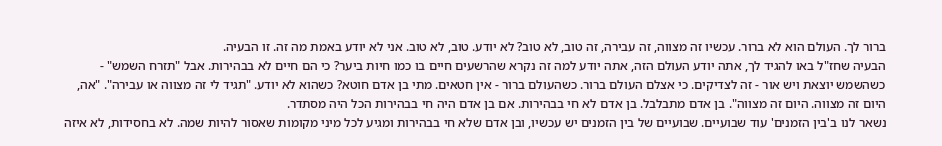ברור לך. העולם הוא לא ברור. עכשיו זה מצווה, זה עבירה, זה טוב, לא טוב? לא יודע. טוב, לא טוב. אני לא יודע באמת מה זה. זו הבעיה.
הבעיה שחז"ל באו להגיד לך, אתה יודע העולם הזה, אתה יודע למה זה נקרא שהרשעים חיים בו כמו חיות ביער? כי הם חיים לא בבהירות. אבל "תזרח השמש" - כשהשמש יוצאת ויש אור - זה לצדיקים. כי אצלם העולם ברור. כשהעולם ברור - אין חטאים. מתי בן אדם חוטא? כשהוא לא יודע. "תגיד לי זה מצווה או עבירה". "אה, היום זה מצווה. היום זה מצווה". בן אדם מתבלבל. בן אדם לא חי בבהירות. אם בן אדם היה חי בבהירות הכל היה מסתדר.
נשאר לנו ב'בין הזמנים' עוד שבועיים. שבועיים של בין הזמנים יש עכשיו, ובן אדם שלא חי בבהירות ומגיע לכל מיני מקומות שאסור להיות שמה. לא בחסידות, לא איזה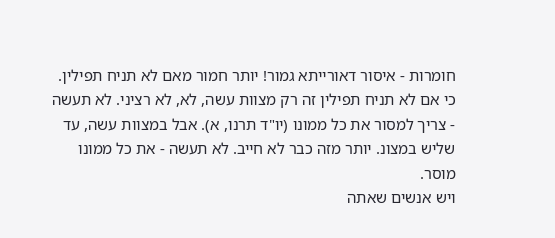חומרות - איסור דאורייתא גמור! יותר חמור מאם לא תניח תפילין. כי אם לא תניח תפילין זה רק מצוות עשה, לא, לא רציני. לא תעשה - צריך למסור את כל ממונו (יו"ד תרנו, א). אבל במצוות עשה, עד שליש במצונ. יותר מזה כבר לא חייב. לא תעשה - את כל ממונו מוסר.
ויש אנשים שאתה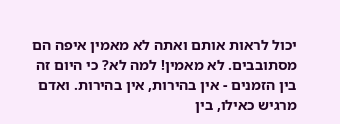יכול לראות אותם ואתה לא מאמין איפה הם מסתובבים. לא מאמין! למה לא? כי היום זה בין הזמנים - אין בהירות, אין בהירות. ואדם מרגיש כאילו, בין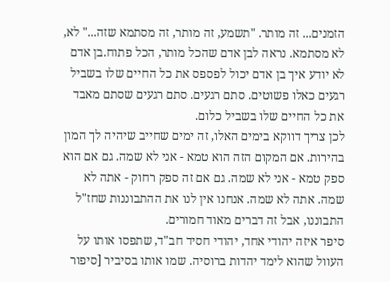הזמנים... זה מותר. "תשמע, זה מותר, זה מסתמא שזה..." לא, לא מסתמא. נראה לבן אדם שהכל מותר, הכל פתוח.בן אדם לא יודע איך בן אדם יכול לפספס את כל החיים שלו בשביל רגעים כאלו פשוטים. סתם רגעים. סתם רגעים שסתם מאבד את כל החיים שלו בשביל כלום.
לכן צריך דווקא בימים האלו, זה ימים שחייב שיהיה לך המון בהירות. אם המקום הזה הוא טמא - אני לא שמה. גם אם הוא ספק טמא - אני לא שמה. גם אם זה ספק רחוק - אתה לא שמה. אתה לא שמה. אנחנו אין לנו את ההתבוננות שחז"ל התבוננו, אבל זה דברים מאוד חמורים.
סיפר איזה יהודי אחד, יהודי חסיד חב"ד, שתפסו אותו על העוול שהוא לימד יהדות ברוסיה. שמו אותו בסיביר [סיפור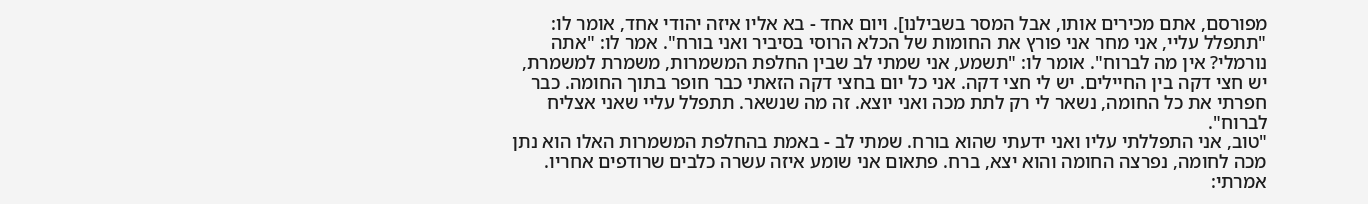מפורסם, אתם מכירים אותו, אבל המסר בשבילנו]. ויום אחד - בא אליו איזה יהודי אחד, אומר לו: "תתפלל עליי, אני מחר אני פורץ את החומות של הכלא הרוסי בסיביר ואני בורח". אמר לו: "אתה נורמלי? אין מה לברוח". אומר לו: "תשמע, אני שמתי לב שבין החלפת המשמרות, משמרת למשמרת, יש חצי דקה בין החיילים. יש לי חצי דקה. אני כל יום בחצי דקה הזאתי כבר חופר בתוך החומה. כבר חפרתי את כל החומה, נשאר לי רק לתת מכה ואני יוצא. זה מה שנשאר. תתפלל עליי שאני אצליח לברוח".
"טוב, אני התפללתי עליו ואני ידעתי שהוא בורח. שמתי לב - באמת בהחלפת המשמרות האלו הוא נתן מכה לחומה, נפרצה החומה והוא יצא, ברח. פתאום אני שומע איזה עשרה כלבים שרודפים אחריו. אמרתי: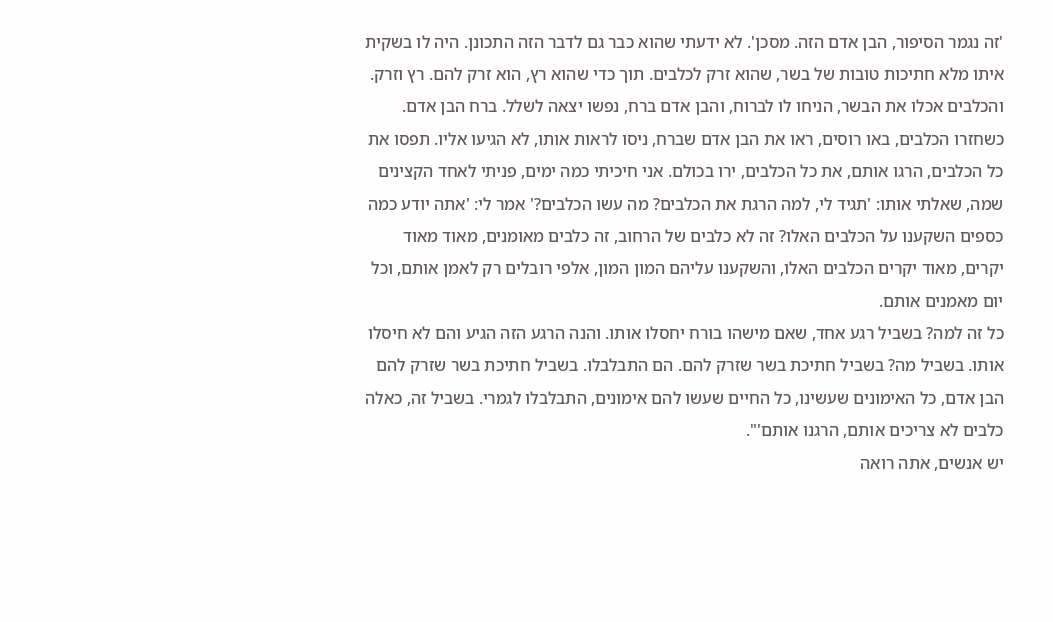'זה נגמר הסיפור, הבן אדם הזה. מסכן'. לא ידעתי שהוא כבר גם לדבר הזה התכונן. היה לו בשקית איתו מלא חתיכות טובות של בשר, שהוא זרק לכלבים. תוך כדי שהוא רץ, הוא זרק להם. רץ וזרק. והכלבים אכלו את הבשר, הניחו לו לברוח, והבן אדם ברח, נפשו יצאה לשלל. ברח הבן אדם.
כשחזרו הכלבים, באו רוסים, ראו את הבן אדם שברח, ניסו לראות אותו, לא הגיעו אליו. תפסו את כל הכלבים, הרגו אותם, את כל הכלבים, ירו בכולם. אני חיכיתי כמה ימים, פניתי לאחד הקצינים שמה, שאלתי אותו: 'תגיד לי, למה הרגת את הכלבים? מה עשו הכלבים?' אמר לי: 'אתה יודע כמה כספים השקענו על הכלבים האלו? זה לא כלבים של הרחוב, זה כלבים מאומנים, מאוד מאוד יקרים, מאוד יקרים הכלבים האלו, והשקענו עליהם המון המון, אלפי רובלים רק לאמן אותם, וכל יום מאמנים אותם.
כל זה למה? בשביל רגע אחד, שאם מישהו בורח יחסלו אותו. והנה הרגע הזה הגיע והם לא חיסלו אותו. בשביל מה? בשביל חתיכת בשר שזרק להם. הם התבלבלו. בשביל חתיכת בשר שזרק להם הבן אדם, כל האימונים שעשינו, כל החיים שעשו להם אימונים, התבלבלו לגמרי. בשביל זה, כאלה כלבים לא צריכים אותם, הרגנו אותם'".
יש אנשים, אתה רואה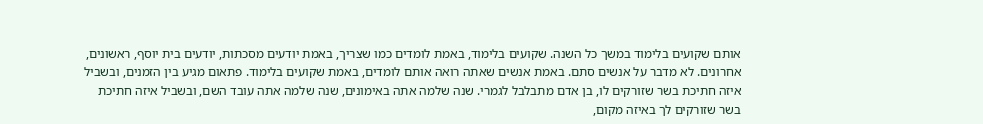אותם שקועים בלימוד במשך כל השנה. שקועים בלימוד, באמת לומדים כמו שצריך, באמת יודעים מסכתות, יודעים בית יוסף, ראשונים, אחרונים. לא מדבר על אנשים סתם. באמת אנשים שאתה רואה אותם לומדים, באמת שקועים בלימוד. פתאום מגיע בין הזמנים, ובשביל איזה חתיכת בשר שזורקים לו, בן אדם מתבלבל לגמרי. שנה שלמה אתה באימונים, שנה שלמה אתה עובד השם, ובשביל איזה חתיכת בשר שזורקים לך באיזה מקום,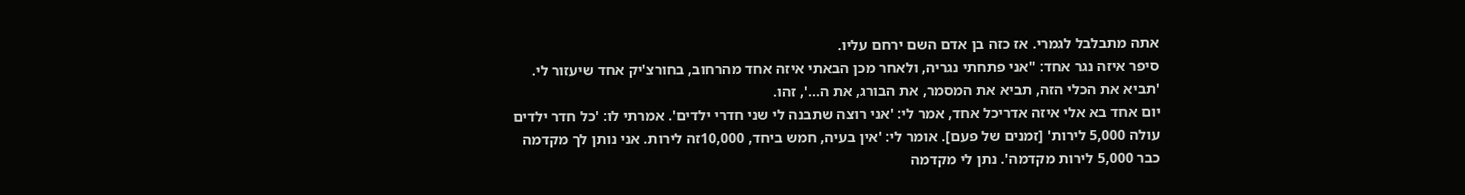אתה מתבלבל לגמרי. אז כזה בן אדם השם ירחם עליו.
סיפר איזה נגר אחד: "אני פתחתי נגריה, ולאחר מכן הבאתי איזה אחד מהרחוב, בחורצ'יק אחד שיעזור לי. 'תביא את הכלי הזה, תביא את המסמר, את הבורג, את ה...', זהו.
יום אחד בא אלי איזה אדריכל אחד, אמר לי: 'אני רוצה שתבנה לי שני חדרי ילדים'. אמרתי לו: 'כל חדר ילדים עולה 5,000 לירות' [זמנים של פעם]. אומר לי: 'אין בעיה, חמש ביחד, 10,000זה לירות. אני נותן לך מקדמה כבר 5,000 לירות מקדמה'. נתן לי מקדמה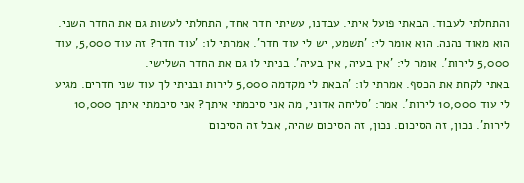והתחלתי לעבוד. הבאתי פועל איתי. עבדנו, עשיתי חדר אחד, התחלתי לעשות גם את החדר השני. הוא מאוד נהנה. הוא אומר לי: 'תשמע, יש לי עוד חדר'. אמרתי לו: 'עוד חדר? זה עוד 5,000, עוד 5,000 לירות'. אומר לי: 'אין בעיה, אין בעיה'. בניתי לו גם את החדר השלישי.
באתי לקחת את הכסף. אמרתי לו: 'הבאת לי מקדמה 5,000 לירות ובניתי לך עוד שני חדרים. מגיע לי עוד 10,000 לירות'. אמר: 'סליחה אדוני, מה אני סיכמתי איתך? אני סיכמתי איתך 10,000 לירות'. נכון, זה הסיכום. נכון, זה הסיכום שהיה, אבל זה הסיכום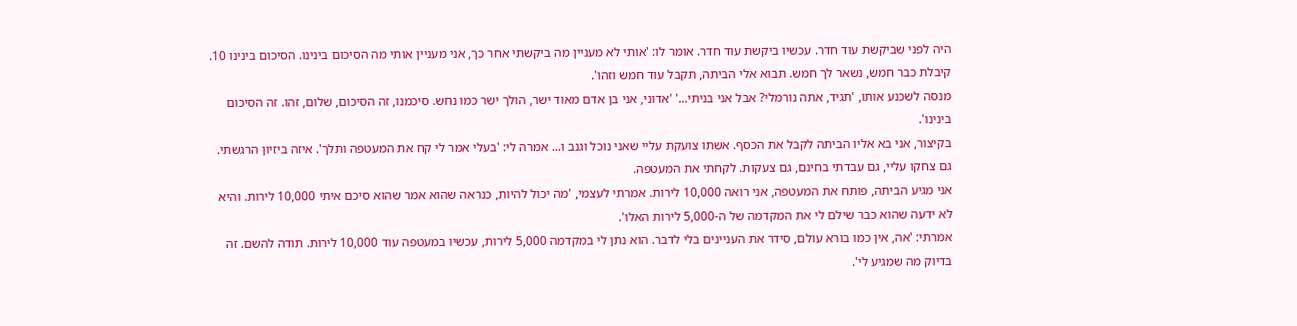היה לפני שביקשת עוד חדר. עכשיו ביקשת עוד חדר. אומר לו: 'אותי לא מעניין מה ביקשתי אחר כך, אני מעניין אותי מה הסיכום בינינו. הסיכום בינינו 10. קיבלת כבר חמש, נשאר לך חמש. תבוא אלי הביתה, תקבל עוד חמש וזהו'.
מנסה לשכנע אותו, 'תגיד, אתה נורמלי? אבל אני בניתי...' 'אדוני, אני בן אדם מאוד ישר, הולך ישר כמו נחש. סיכמנו, זה הסיכום, שלום, זהו. זה הסיכום בינינו'.
בקיצור, אני בא אליו הביתה לקבל את הכסף. אשתו צועקת עליי שאני נוכל וגנב ו... אמרה לי: 'בעלי אמר לי קח את המעטפה ותלך'. איזה ביזיון הרגשתי. גם צחקו עליי, גם עבדתי בחינם, גם צעקות. לקחתי את המעטפה.
אני מגיע הביתה, פותח את המעטפה, אני רואה 10,000 לירות. אמרתי לעצמי, 'מה יכול להיות, כנראה שהוא אמר שהוא סיכם איתי 10,000 לירות. והיא לא ידעה שהוא כבר שילם לי את המקדמה של ה-5,000 לירות האלו'.
אמרתי: 'אה, אין כמו בורא עולם, סידר את העניינים בלי לדבר. הוא נתן לי במקדמה 5,000 לירות, עכשיו במעטפה עוד 10,000 לירות. תודה להשם. זה בדיוק מה שמגיע לי'.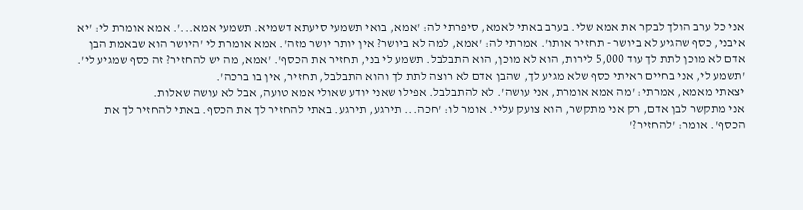אני כל ערב הולך לבקר את אמא שלי. בערב באתי לאמא, סיפרתי לה: 'אמא, בואי תשמעי סיעתא דשמיא. תשמעי אמא...'. אמא אומרת לי: 'יא איבני, כסף שהגיע לא ביושר - תחזיר אותו'. אמרתי לה: 'אמא, למה לא ביושר? אין יותר יושר מזה'. אמא אומרת לי 'היושר הוא שבאמת הבן אדם לא מוכן לתת לך עוד 5,000 לירות, הוא לא מוכן, הוא התבלבל. תשמע לי בני, תחזיר את הכסף'. 'אמא, מה יש להחזיר? זה כסף שמגיע לי'. 'תשמע לי, אני בחיים ראיתי כסף שלא מגיע לך, שהבן אדם לא רוצה לתת לך והוא התבלבל, תחזיר, אין בו ברכה'.
יצאתי מאמא, אמרתי: 'מה אמא אומרת, אני עושה'. לא להתבלבל. אפילו שאני יודע שאולי אמא טועה, אבל לא עושה שאלות.
אני מתקשר לבן אדם, רק אני מתקשר, הוא צועק עליי. אומר לו: 'חכה... תירגע, תירגע. באתי להחזיר לך את הכסף. באתי להחזיר לך את הכסף'. אומר: 'להחזיר?'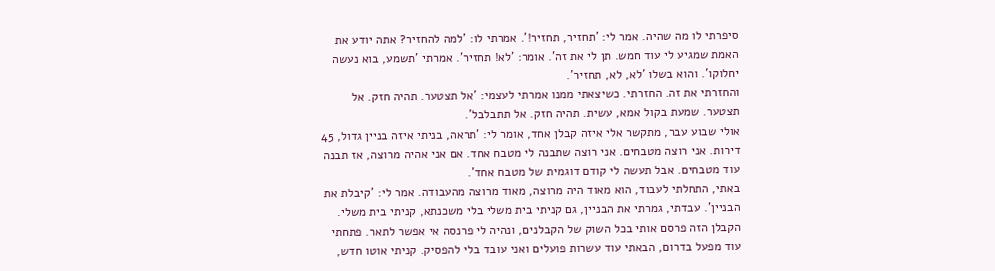סיפרתי לו מה שהיה. אמר לי: 'תחזיר, תחזיר!'. אמרתי לו: 'למה להחזיר? אתה יודע את האמת שמגיע לי עוד חמש. תן לי את זה'. אומר: 'לא! תחזיר'. אמרתי 'תשמע, בוא נעשה יחלוקו'. והוא בשלו 'לא, לא, תחזיר'.
והחזרתי את זה. החזרתי. כשיצאתי ממנו אמרתי לעצמי: 'אל תצטער. תהיה חזק. אל תצטער. שמעת בקול אמא, עשית. תהיה חזק. אל תתבלבל'.
אולי שבוע עבר, מתקשר אלי איזה קבלן אחד, אומר לי: 'תראה, בניתי איזה בניין גדול, 45 דירות. אני רוצה מטבחים. אני רוצה שתבנה לי מטבח אחד. אם אני אהיה מרוצה, אז תבנה עוד מטבחים. אבל תעשה לי קודם דוגמית של מטבח אחד'.
באתי, התחלתי לעבוד, הוא מאוד היה מרוצה, מאוד מרוצה מהעבודה. אמר לי: 'קיבלת את הבניין'. עבדתי, גמרתי את הבניין, גם קניתי בית משלי בלי משכנתא, קניתי בית משלי. הקבלן הזה פרסם אותי בכל השוק של הקבלנים, ונהיה לי פרנסה אי אפשר לתאר. פתחתי עוד מפעל בדרום, הבאתי עוד עשרות פועלים ואני עובד בלי להפסיק. קניתי אוטו חדש,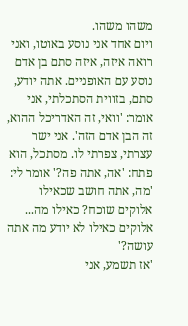משהו משהו.
ויום אחד אני נוסע באוטו, ואני רואה איזה, איזה סתם בן אדם נוסע עם האופניים. אתה יודע, סתם, בזווית הסתכלתי, אני אומר: 'וואי, זה האדריכל ההוא, זה הבן אדם הזה'. אני ישר עצרתי, צפרתי לו. מסתכל, הוא פתח: 'אה, אתה פה?' אומר לי: 'מה, אתה חושב שכאילו אלוקים שוכח? כאילו מה... אלוקים כאילו לא יודע מה אתה עושה?'
'אז תשמע, אני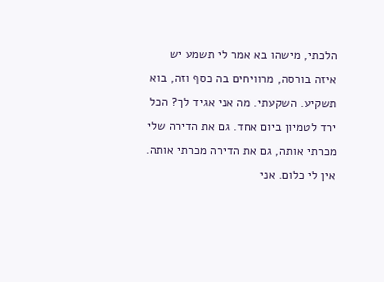הלכתי, מישהו בא אמר לי תשמע יש איזה בורסה, מרוויחים בה כסף וזה, בוא תשקיע. השקעתי. מה אני אגיד לך? הכל ירד לטמיון ביום אחד. גם את הדירה שלי מכרתי אותה, גם את הדירה מכרתי אותה. אין לי כלום. אני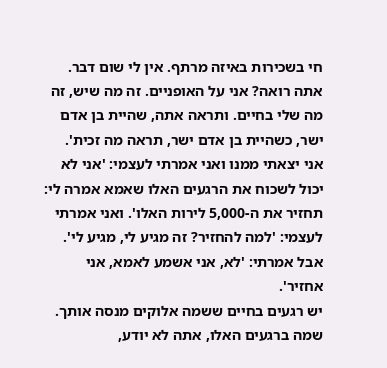חי בשכירות באיזה מרתף. אין לי שום דבר. אתה רואה? אני על האופניים. זה מה שיש, זה מה שלי בחיים. ותראה אתה, שהיית בן אדם ישר, כשהיית בן אדם ישר, תראה מה זכית'.
אני יצאתי ממנו ואני אמרתי לעצמי: 'אני לא יכול לשכוח את הרגעים האלו שאמא אמרה לי: תחזיר את ה-5,000 לירות האלו'. ואני אמרתי לעצמי: 'למה להחזיר? זה מגיע לי, מגיע לי'. אבל אמרתי: 'לא, אני אשמע לאמא, אני אחזיר'.
יש רגעים בחיים ששמה אלוקים מנסה אותך. שמה ברגעים האלו, אתה לא יודע,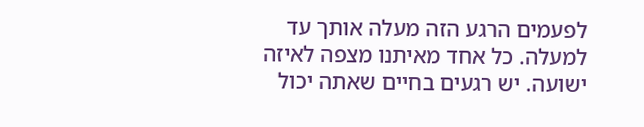לפעמים הרגע הזה מעלה אותך עד למעלה. כל אחד מאיתנו מצפה לאיזה ישועה. יש רגעים בחיים שאתה יכול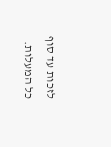לזכות עד סוף כל המעלות.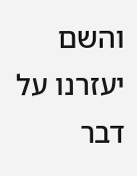והשם יעזרנו על דבר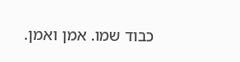כבוד שמו. אמן ואמן.